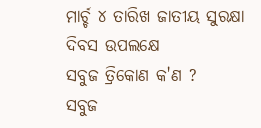ମାର୍ଚ୍ଚ ୪ ତାରିଖ ଜାତୀୟ ସୁରକ୍ଷା ଦିବସ ଉପଲକ୍ଷେ
ସବୁଜ ତ୍ରିକୋଣ କ'ଣ ?
ସବୁଜ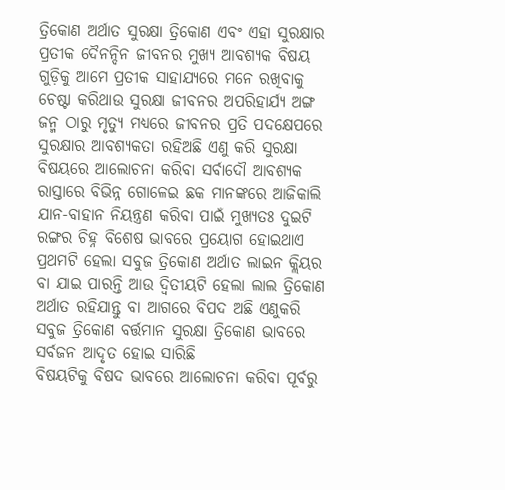ତ୍ରିକୋଣ ଅର୍ଥାତ ସୁରକ୍ଷା ତ୍ରିକୋଣ ଏବଂ ଏହା ସୁରକ୍ଷାର ପ୍ରତୀକ ଦୈନନ୍ଦିନ ଜୀବନର ମୁଖ୍ୟ ଆବଶ୍ୟକ ବିଷୟ ଗୁଡ଼ିକୁ ଆମେ ପ୍ରତୀକ ସାହାଯ୍ୟରେ ମନେ ରଖିବାକୁ ଚେଷ୍ଟା କରିଥାଉ ସୁରକ୍ଷା ଜୀବନର ଅପରିହାର୍ଯ୍ୟ ଅଙ୍ଗ ଜନ୍ମ ଠାରୁ ମୃତ୍ୟୁ ମଧ୍ୟରେ ଜୀବନର ପ୍ରତି ପଦକ୍ଷେପରେ ସୁରକ୍ଷାର ଆବଶ୍ୟକତା ରହିଅଛି ଏଣୁ କରି ସୁରକ୍ଷା ବିଷୟରେ ଆଲୋଚନା କରିବା ସର୍ବାଦୌ ଆବଶ୍ୟକ ରାସ୍ତାରେ ବିଭିନ୍ନ ଗୋଳେଇ ଛକ ମାନଙ୍କରେ ଆଜିକାଲି ଯାନ-ବାହାନ ନିୟନ୍ତ୍ରଣ କରିବା ପାଇଁ ମୁଖ୍ୟତଃ ଦୁଇଟି ରଙ୍ଗର ଚିହ୍ନ ବିଶେଷ ଭାବରେ ପ୍ରୟୋଗ ହୋଇଥାଏ ପ୍ରଥମଟି ହେଲା ସବୁଜ ତ୍ରିକୋଣ ଅର୍ଥାତ ଲାଇନ କ୍ଲିୟର ବା ଯାଇ ପାରନ୍ତି ଆଉ ଦ୍ୱିତୀୟଟି ହେଲା ଲାଲ ତ୍ରିକୋଣ ଅର୍ଥାତ ରହିଯାନ୍ତୁ ବା ଆଗରେ ବିପଦ ଅଛି ଏଣୁକରି ସବୁଜ ତ୍ରିକୋଣ ବର୍ତ୍ତମାନ ସୁରକ୍ଷା ତ୍ରିକୋଣ ଭାବରେ ସର୍ବଜନ ଆଦୃତ ହୋଇ ସାରିଛି
ବିଷୟଟିକୁ ବିଷଦ ଭାବରେ ଆଲୋଚନା କରିବା ପୂର୍ବରୁ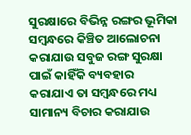ସୁରକ୍ଷାରେ ବିଭିନ୍ନ ରଙ୍ଗର ଭୂମିକା ସମ୍ବନ୍ଧରେ କିଞ୍ଚିତ ଆଲୋଚନା କରାଯାଉ ସବୁଜ ରଙ୍ଗ ସୁରକ୍ଷା ପାଇଁ କାହିଁକି ବ୍ୟବହାର କରାଯାଏ ତା ସମ୍ବନ୍ଧରେ ମଧ୍ୟ ସାମାନ୍ୟ ବିଚାର କରାଯାଉ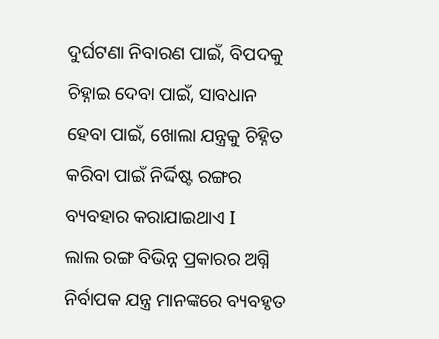ଦୁର୍ଘଟଣା ନିବାରଣ ପାଇଁ, ବିପଦକୁ ଚିହ୍ନାଇ ଦେବା ପାଇଁ, ସାବଧାନ ହେବା ପାଇଁ, ଖୋଲା ଯନ୍ତ୍ରକୁ ଚିହ୍ନିତ କରିବା ପାଇଁ ନିର୍ଦ୍ଦିଷ୍ଟ ରଙ୍ଗର ବ୍ୟବହାର କରାଯାଇଥାଏ I
ଲାଲ ରଙ୍ଗ ବିଭିନ୍ନ ପ୍ରକାରର ଅଗ୍ନି ନିର୍ବାପକ ଯନ୍ତ୍ର ମାନଙ୍କରେ ବ୍ୟବହୃତ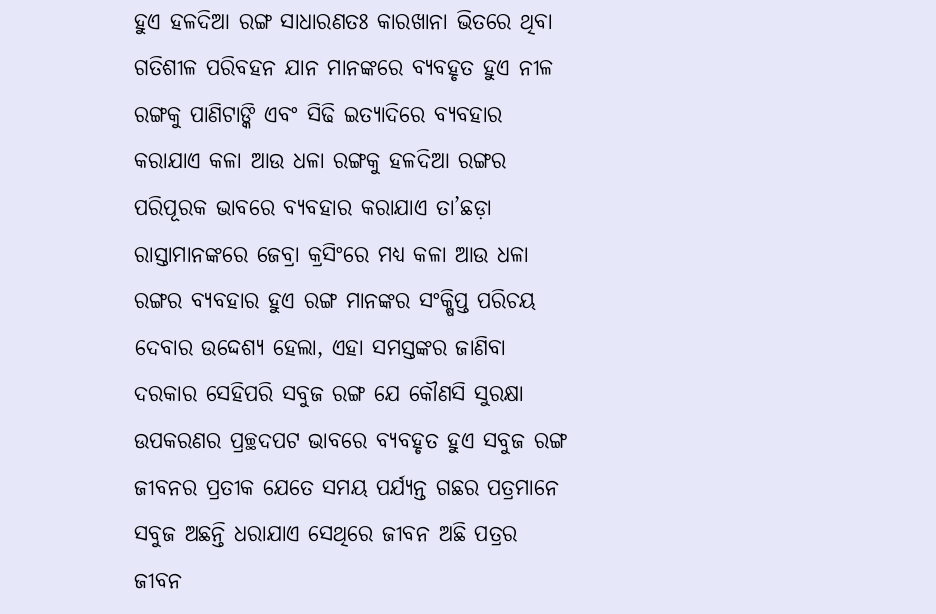ହୁଏ ହଳଦିଆ ରଙ୍ଗ ସାଧାରଣତଃ କାରଖାନା ଭିତରେ ଥିବା ଗତିଶୀଳ ପରିବହନ ଯାନ ମାନଙ୍କରେ ବ୍ୟବହୃତ ହୁଏ ନୀଳ ରଙ୍ଗକୁ ପାଣିଟାଙ୍କି ଏବଂ ସିଢି ଇତ୍ୟାଦିରେ ବ୍ୟବହାର କରାଯାଏ କଳା ଆଉ ଧଳା ରଙ୍ଗକୁ ହଳଦିଆ ରଙ୍ଗର ପରିପୂରକ ଭାବରେ ବ୍ୟବହାର କରାଯାଏ ତା’ଛଡ଼ା ରାସ୍ତାମାନଙ୍କରେ ଜେବ୍ରା କ୍ରସିଂରେ ମଧ୍ୟ କଳା ଆଉ ଧଳା ରଙ୍ଗର ବ୍ୟବହାର ହୁଏ ରଙ୍ଗ ମାନଙ୍କର ସଂକ୍ଷିପ୍ତ ପରିଚୟ ଦେବାର ଉଦ୍ଦେଶ୍ୟ ହେଲା, ଏହା ସମସ୍ତଙ୍କର ଜାଣିବା ଦରକାର ସେହିପରି ସବୁଜ ରଙ୍ଗ ଯେ କୌଣସି ସୁରକ୍ଷା ଉପକରଣର ପ୍ରଚ୍ଛଦପଟ ଭାବରେ ବ୍ୟବହୃତ ହୁଏ ସବୁଜ ରଙ୍ଗ ଜୀବନର ପ୍ରତୀକ ଯେତେ ସମୟ ପର୍ଯ୍ୟନ୍ତ ଗଛର ପତ୍ରମାନେ ସବୁଜ ଅଛନ୍ତି ଧରାଯାଏ ସେଥିରେ ଜୀବନ ଅଛି ପତ୍ରର ଜୀବନ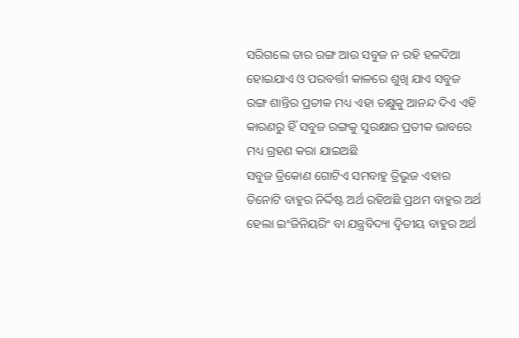ସରିଗଲେ ତାର ରଙ୍ଗ ଆଉ ସବୁଜ ନ ରହି ହଳଦିଆ ହୋଇଯାଏ ଓ ପରବର୍ତ୍ତୀ କାଳରେ ଶୁଖି ଯାଏ ସବୁଜ ରଙ୍ଗ ଶାନ୍ତିର ପ୍ରତୀକ ମଧ୍ୟ ଏହା ଚକ୍ଷୁକୁ ଆନନ୍ଦ ଦିଏ ଏହି କାରଣରୁ ହିଁ ସବୁଜ ରଙ୍ଗକୁ ସୁରକ୍ଷାର ପ୍ରତୀକ ଭାବରେ ମଧ୍ୟ ଗ୍ରହଣ କରା ଯାଇଅଛି
ସବୁଜ ତ୍ରିକୋଣ ଗୋଟିଏ ସମବାହୁ ତ୍ରିଭୁଜ ଏହାର ତିନୋଟି ବାହୁର ନିର୍ଦ୍ଦିଷ୍ଟ ଅର୍ଥ ରହିଅଛି ପ୍ରଥମ ବାହୁର ଅର୍ଥ ହେଲା ଇଂଜିନିୟରିଂ ବା ଯନ୍ତ୍ରବିଦ୍ୟା ଦ୍ବିତୀୟ ବାହୁର ଅର୍ଥ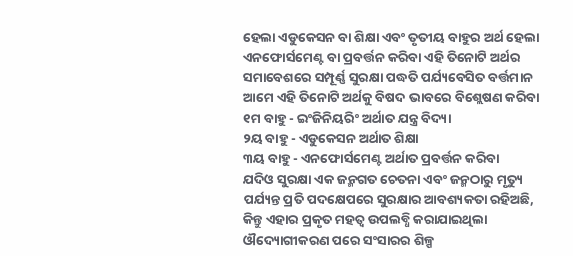ହେଲା ଏଡୁକେସନ ବା ଶିକ୍ଷା ଏବଂ ତୃତୀୟ ବାହୁର ଅର୍ଥ ହେଲା ଏନଫୋର୍ସମେଣ୍ଟ ବା ପ୍ରବର୍ତ୍ତନ କରିବା ଏହି ତିନୋଟି ଅର୍ଥର ସମାବେଶରେ ସମ୍ପୂର୍ଣ୍ଣ ସୁରକ୍ଷା ପଦ୍ଧତି ପର୍ଯ୍ୟବେସିତ ବର୍ତ୍ତମାନ ଆମେ ଏହି ତିନୋଟି ଅର୍ଥକୁ ବିଷଦ ଭାବରେ ବିଶ୍ଲେଷଣ କରିବା
୧ମ ବାହୁ - ଇଂଜିନିୟରିଂ ଅର୍ଥାତ ଯନ୍ତ୍ର ବିଦ୍ୟା
୨ୟ ବାହୁ - ଏଡୁକେସନ ଅର୍ଥାତ ଶିକ୍ଷା
୩ୟ ବାହୁ - ଏନଫୋର୍ସମେଣ୍ଟ ଅର୍ଥାତ ପ୍ରବର୍ତ୍ତନ କରିବା
ଯଦିଓ ସୁରକ୍ଷା ଏକ ଜନ୍ମଗତ ଚେତନା ଏବଂ ଜନ୍ମଠାରୁ ମୃତ୍ୟୁ ପର୍ଯ୍ୟନ୍ତ ପ୍ରତି ପଦକ୍ଷେପରେ ସୁରକ୍ଷାର ଆବଶ୍ୟକତା ରହିଅଛି, କିନ୍ତୁ ଏହାର ପ୍ରକୃତ ମହତ୍ୱ ଉପଲବ୍ଧି କରାଯାଇଥିଲା ଔଦ୍ୟୋଗୀକରଣ ପରେ ସଂସାରର ଶିଳ୍ପ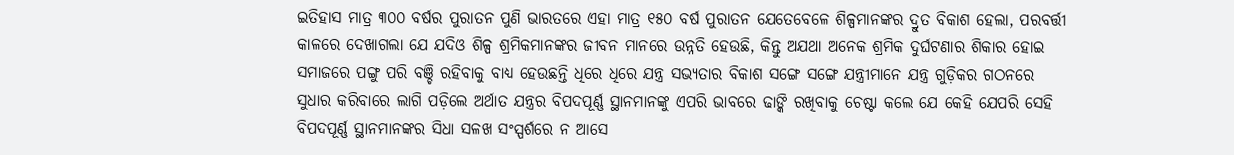ଇତିହାସ ମାତ୍ର ୩୦୦ ବର୍ଷର ପୁରାତନ ପୁଣି ଭାରତରେ ଏହା ମାତ୍ର ୧୫୦ ବର୍ଷ ପୁରାତନ ଯେତେବେଳେ ଶିଳ୍ପମାନଙ୍କର ଦ୍ରୁତ ବିକାଶ ହେଲା, ପରବର୍ତ୍ତୀ କାଳରେ ଦେଖାଗଲା ଯେ ଯଦିଓ ଶିଳ୍ପ ଶ୍ରମିକମାନଙ୍କର ଜୀବନ ମାନରେ ଉନ୍ନତି ହେଉଛି, କିନ୍ତୁ ଅଯଥା ଅନେକ ଶ୍ରମିକ ଦୁର୍ଘଟଣାର ଶିକାର ହୋଇ ସମାଜରେ ପଙ୍ଗୁ ପରି ବଞ୍ଚି ରହିବାକୁ ବାଧ୍ୟ ହେଉଛନ୍ତି ଧିରେ ଧିରେ ଯନ୍ତ୍ର ସଭ୍ୟତାର ବିକାଶ ସଙ୍ଗେ ସଙ୍ଗେ ଯନ୍ତ୍ରୀମାନେ ଯନ୍ତ୍ର ଗୁଡ଼ିକର ଗଠନରେ ସୁଧାର କରିବାରେ ଲାଗି ପଡ଼ିଲେ ଅର୍ଥାତ ଯନ୍ତ୍ରର ବିପଦପୂର୍ଣ୍ଣ ସ୍ଥାନମାନଙ୍କୁ ଏପରି ଭାବରେ ଢାଙ୍କି ରଖିବାକୁ ଚେଷ୍ଟା କଲେ ଯେ କେହି ଯେପରି ସେହି ବିପଦପୂର୍ଣ୍ଣ ସ୍ଥାନମାନଙ୍କର ସିଧା ସଳଖ ସଂସ୍ପର୍ଶରେ ନ ଆସେ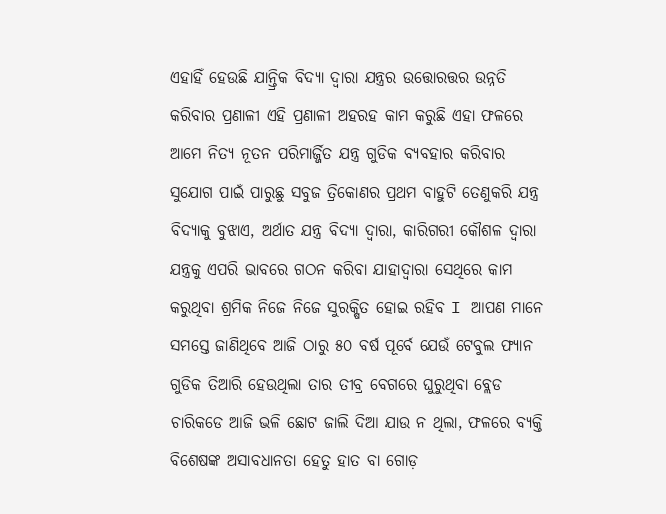ଏହାହିଁ ହେଉଛି ଯାନ୍ତ୍ରିକ ବିଦ୍ୟା ଦ୍ୱାରା ଯନ୍ତ୍ରର ଉତ୍ତୋରତ୍ତର ଉନ୍ନତି କରିବାର ପ୍ରଣାଳୀ ଏହି ପ୍ରଣାଳୀ ଅହରହ କାମ କରୁଛି ଏହା ଫଳରେ ଆମେ ନିତ୍ୟ ନୂତନ ପରିମାର୍ଜ୍ଜିତ ଯନ୍ତ୍ର ଗୁଡିକ ବ୍ୟବହାର କରିବାର ସୁଯୋଗ ପାଇଁ ପାରୁଛୁ ସବୁଜ ତ୍ରିକୋଣର ପ୍ରଥମ ବାହୁଟି ତେଣୁକରି ଯନ୍ତ୍ର ବିଦ୍ୟାକୁ ବୁଝାଏ, ଅର୍ଥାତ ଯନ୍ତ୍ର ବିଦ୍ୟା ଦ୍ୱାରା, କାରିଗରୀ କୌଶଳ ଦ୍ୱାରା ଯନ୍ତ୍ରକୁ ଏପରି ଭାବରେ ଗଠନ କରିବା ଯାହାଦ୍ୱାରା ସେଥିରେ କାମ କରୁଥିବା ଶ୍ରମିକ ନିଜେ ନିଜେ ସୁରକ୍ଷିତ ହୋଇ ରହିବ I ଆପଣ ମାନେ ସମସ୍ତେ ଜାଣିଥିବେ ଆଜି ଠାରୁ ୫୦ ବର୍ଷ ପୂର୍ବେ ଯେଉଁ ଟେବୁଲ ଫ୍ୟାନ ଗୁଡିକ ତିଆରି ହେଉଥିଲା ତାର ତୀବ୍ର ବେଗରେ ଘୁରୁଥିବା ବ୍ଲେଡ ଚାରିକଡେ ଆଜି ଭଳି ଛୋଟ ଜାଲି ଦିଆ ଯାଉ ନ ଥିଲା, ଫଳରେ ବ୍ୟକ୍ତି ବିଶେଷଙ୍କ ଅସାବଧାନତା ହେତୁ ହାତ ବା ଗୋଡ଼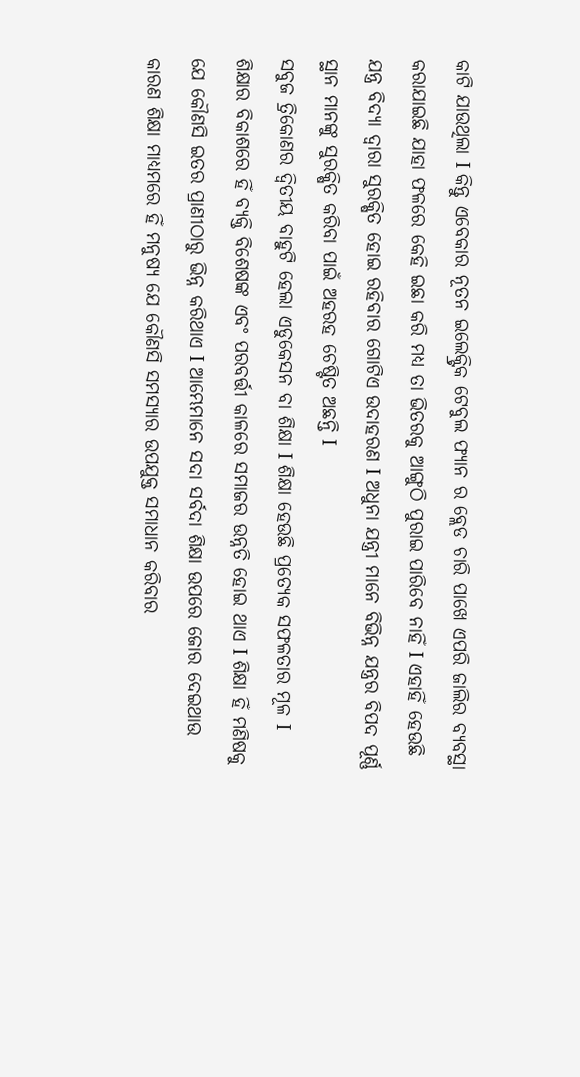କାଟି ଯାଉଥିଲା I କିନ୍ତୁ ଏବେକାର ନୂତନ ଇଲେକ୍ଟ୍ରିକ ଟେବୁଲ ଫ୍ୟାନ ର ବ୍ଲେଡ ଚାରି ପାଖେ ଏପରି ଜାଲିର ବ୍ୟବସ୍ଥା କରାଯାଇଛି ଯାହା ଫଳରେ କେହି ଇଛା କରି ମଧ୍ୟ ତା ଭିତରକୁ ଆଙ୍ଗୁଠି ପୁରାଇ ପାରିବେ ନାହିଁ I ଏହାହିଁ ହେଉଛି ଯନ୍ତ୍ର ବିଦ୍ୟା ଦ୍ୱାରା ସୁରକ୍ଷିତ ହୋଇ ରହିବାର ଗୋଟିଏ ଉଦାହରଣ I ଅଧୁନା ଯନ୍ତ୍ରୀ ମାନେ ବିଭିନ୍ନ ଯନ୍ତ୍ରର ବିପଦ ପୂର୍ଣ୍ଣ ସ୍ଥାନ ମାନଙ୍କୁ ସୁରକ୍ଷିତ କରିବା ପାଇଁ ଅହରହ ଚେଷ୍ଟିତ ଅଛନ୍ତି I
ସବୁଜ ତ୍ରିକୋଣର ଦ୍ବିତୀୟ ବାହୁଟି ହେଲା ଏଡୁକେସନ ବା ଶିକ୍ଷା I ଶିକ୍ଷା ହେଉଛି ପ୍ରତ୍ୟେକ ସଫଳତାର ମୂଳ I ଶିକ୍ଷାର ବିକାଶରେ ହିଁ ବ୍ୟକ୍ତି ବିଶେଷଙ୍କ ଏବଂ ପରବର୍ତ୍ତୀ କାଳରେ ସମାଜର ଉନ୍ନତି ହୋଇ ଥାଏ I ଶିକ୍ଷା ହିଁ ମଣିଷକୁ ଯେ କୌଣସି ଇତର ପ୍ରାଣୀଠାରୁ ଭିନ୍ନ କରିଥାଏ I ଆମ୍ଭେମାନେ ସଦା ସର୍ବଦା ଶିକ୍ଷା ଉପରେ ଜୋର ଦେଇଥାଉ କାରଣ ଶିକ୍ଷା ମାଧ୍ୟମରେ ହିଁ ମନୁଷ୍ୟ ଯେ କୌଣସି ସମସ୍ୟାର ଉପଯୁକ୍ତ ସମାଧାନ କରିବାର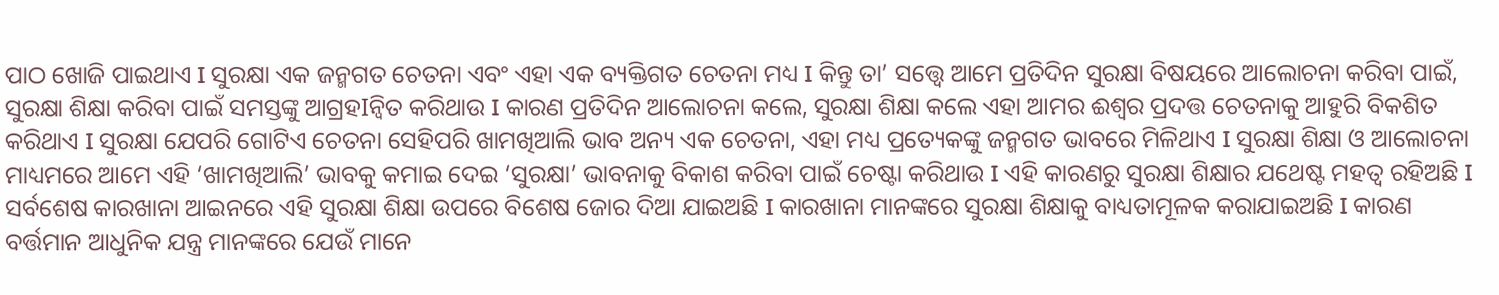ପାଠ ଖୋଜି ପାଇଥାଏ I ସୁରକ୍ଷା ଏକ ଜନ୍ମଗତ ଚେତନା ଏବଂ ଏହା ଏକ ବ୍ୟକ୍ତିଗତ ଚେତନା ମଧ୍ୟ I କିନ୍ତୁ ତା’ ସତ୍ତ୍ୱେ ଆମେ ପ୍ରତିଦିନ ସୁରକ୍ଷା ବିଷୟରେ ଆଲୋଚନା କରିବା ପାଇଁ, ସୁରକ୍ଷା ଶିକ୍ଷା କରିବା ପାଇଁ ସମସ୍ତଙ୍କୁ ଆଗ୍ରହIନ୍ୱିତ କରିଥାଉ I କାରଣ ପ୍ରତିଦିନ ଆଲୋଚନା କଲେ, ସୁରକ୍ଷା ଶିକ୍ଷା କଲେ ଏହା ଆମର ଈଶ୍ୱର ପ୍ରଦତ୍ତ ଚେତନାକୁ ଆହୁରି ବିକଶିତ କରିଥାଏ I ସୁରକ୍ଷା ଯେପରି ଗୋଟିଏ ଚେତନା ସେହିପରି ଖାମଖିଆଲି ଭାବ ଅନ୍ୟ ଏକ ଚେତନା, ଏହା ମଧ୍ୟ ପ୍ରତ୍ୟେକଙ୍କୁ ଜନ୍ମଗତ ଭାବରେ ମିଳିଥାଏ I ସୁରକ୍ଷା ଶିକ୍ଷା ଓ ଆଲୋଚନା ମାଧ୍ୟମରେ ଆମେ ଏହି ‘ଖାମଖିଆଲି’ ଭାବକୁ କମାଇ ଦେଇ ‘ସୁରକ୍ଷା’ ଭାବନାକୁ ବିକାଶ କରିବା ପାଇଁ ଚେଷ୍ଟା କରିଥାଉ I ଏହି କାରଣରୁ ସୁରକ୍ଷା ଶିକ୍ଷାର ଯଥେଷ୍ଟ ମହତ୍ୱ ରହିଅଛି I ସର୍ବଶେଷ କାରଖାନା ଆଇନରେ ଏହି ସୁରକ୍ଷା ଶିକ୍ଷା ଉପରେ ବିଶେଷ ଜୋର ଦିଆ ଯାଇଅଛି I କାରଖାନା ମାନଙ୍କରେ ସୁରକ୍ଷା ଶିକ୍ଷାକୁ ବାଧ୍ୟତାମୂଳକ କରାଯାଇଅଛି I କାରଣ ବର୍ତ୍ତମାନ ଆଧୁନିକ ଯନ୍ତ୍ର ମାନଙ୍କରେ ଯେଉଁ ମାନେ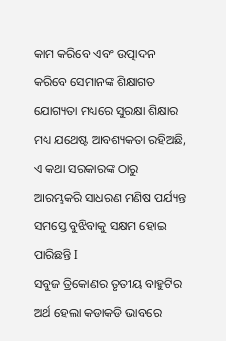କାମ କରିବେ ଏବଂ ଉତ୍ପାଦନ କରିବେ ସେମାନଙ୍କ ଶିକ୍ଷାଗତ ଯୋଗ୍ୟତା ମଧ୍ୟରେ ସୁରକ୍ଷା ଶିକ୍ଷାର ମଧ୍ୟ ଯଥେଷ୍ଟ ଆବଶ୍ୟକତା ରହିଅଛି, ଏ କଥା ସରକାରଙ୍କ ଠାରୁ ଆରମ୍ଭକରି ସାଧରଣ ମଣିଷ ପର୍ଯ୍ୟନ୍ତ ସମସ୍ତେ ବୁଝିବାକୁ ସକ୍ଷମ ହୋଇ ପାରିଛନ୍ତି I
ସବୁଜ ତ୍ରିକୋଣର ତୃତୀୟ ବାହୁଟିର ଅର୍ଥ ହେଲା କଡାକଡି ଭାବରେ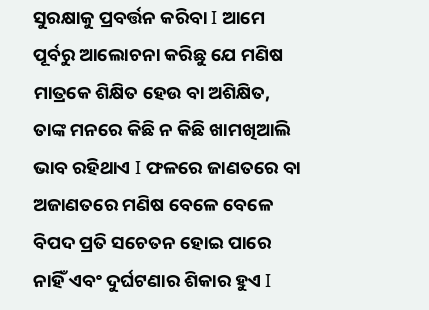ସୁରକ୍ଷାକୁ ପ୍ରବର୍ତ୍ତନ କରିବା I ଆମେ ପୂର୍ବରୁ ଆଲୋଚନା କରିଛୁ ଯେ ମଣିଷ ମାତ୍ରକେ ଶିକ୍ଷିତ ହେଉ ବା ଅଶିକ୍ଷିତ, ତାଙ୍କ ମନରେ କିଛି ନ କିଛି ଖାମଖିଆଲି ଭାବ ରହିଥାଏ I ଫଳରେ ଜାଣତରେ ବା ଅଜାଣତରେ ମଣିଷ ବେଳେ ବେଳେ ବିପଦ ପ୍ରତି ସଚେତନ ହୋଇ ପାରେ ନାହିଁ ଏବଂ ଦୁର୍ଘଟଣାର ଶିକାର ହୁଏ I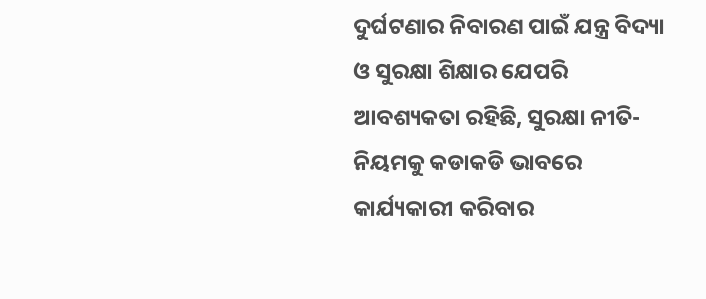ଦୁର୍ଘଟଣାର ନିବାରଣ ପାଇଁ ଯନ୍ତ୍ର ବିଦ୍ୟା ଓ ସୁରକ୍ଷା ଶିକ୍ଷାର ଯେପରି ଆବଶ୍ୟକତା ରହିଛି, ସୁରକ୍ଷା ନୀତି-ନିୟମକୁ କଡାକଡି ଭାବରେ କାର୍ଯ୍ୟକାରୀ କରିବାର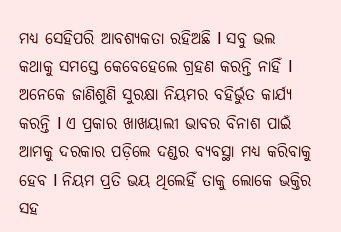ମଧ୍ୟ ସେହିପରି ଆବଶ୍ୟକତା ରହିଅଛି I ସବୁ ଭଲ କଥାକୁ ସମସ୍ତେ କେବେହେଲେ ଗ୍ରହଣ କରନ୍ତି ନାହିଁ I ଅନେକେ ଜାଣିଶୁଣି ସୁରକ୍ଷା ନିୟମର ବହିର୍ଭୁତ କାର୍ଯ୍ୟ କରନ୍ତି I ଏ ପ୍ରକାର ଖାଖୟାଲୀ ଭାବର ବିନାଶ ପାଇଁ ଆମକୁ ଦରକାର ପଡ଼ିଲେ ଦଣ୍ଡର ବ୍ୟବସ୍ଥା ମଧ୍ୟ କରିବାକୁ ହେବ I ନିୟମ ପ୍ରତି ଭୟ ଥିଲେହିଁ ତାକୁ ଲୋକେ ଭକ୍ତିର ସହ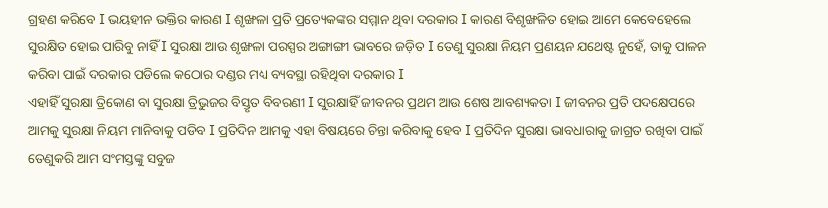ଗ୍ରହଣ କରିବେ I ଭୟହୀନ ଭକ୍ତିର କାରଣ I ଶୃଙ୍ଖଳା ପ୍ରତି ପ୍ରତ୍ୟେକଙ୍କର ସମ୍ମାନ ଥିବା ଦରକାର I କାରଣ ବିଶୃଙ୍ଖଳିତ ହୋଇ ଆମେ କେବେହେଲେ ସୁରକ୍ଷିତ ହୋଇ ପାରିବୁ ନାହିଁ I ସୁରକ୍ଷା ଆଉ ଶୃଙ୍ଖଳା ପରସ୍ପର ଅଙ୍ଗାଙ୍ଗୀ ଭାବରେ ଜଡ଼ିତ I ତେଣୁ ସୁରକ୍ଷା ନିୟମ ପ୍ରଣୟନ ଯଥେଷ୍ଟ ନୁହେଁ, ତାକୁ ପାଳନ କରିବା ପାଇଁ ଦରକାର ପଡିଲେ କଠୋର ଦଣ୍ଡର ମଧ୍ୟ ବ୍ୟବସ୍ଥା ରହିଥିବା ଦରକାର I
ଏହାହିଁ ସୁରକ୍ଷା ତ୍ରିକୋଣ ବା ସୁରକ୍ଷା ତ୍ରିଭୁଜର ବିସ୍ତୃତ ବିବରଣୀ I ସୁରକ୍ଷାହିଁ ଜୀବନର ପ୍ରଥମ ଆଉ ଶେଷ ଆବଶ୍ୟକତା I ଜୀବନର ପ୍ରତି ପଦକ୍ଷେପରେ ଆମକୁ ସୁରକ୍ଷା ନିୟମ ମାନିବାକୁ ପଡିବ I ପ୍ରତିଦିନ ଆମକୁ ଏହା ବିଷୟରେ ଚିନ୍ତା କରିବାକୁ ହେବ I ପ୍ରତିଦିନ ସୁରକ୍ଷା ଭାବଧାରାକୁ ଜାଗ୍ରତ ରଖିବା ପାଇଁ ତେଣୁକରି ଆମ ସଂମସ୍ତଙ୍କୁ ସବୁଜ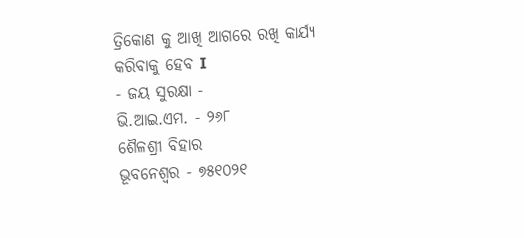ତ୍ରିକୋଣ କୁ ଆଖି ଆଗରେ ରଖି କାର୍ଯ୍ୟ କରିବାକୁ ହେବ I
- ଜୟ ସୁରକ୍ଷା -
ଭି.ଆଇ.ଏମ. - ୨୬୮
ଶୈଳଶ୍ରୀ ବିହାର
ଭୂବନେଶ୍ୱର - ୭୫୧୦୨୧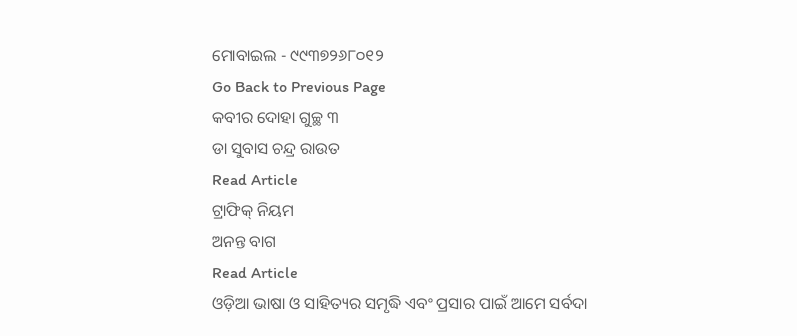ମୋବାଇଲ - ୯୯୩୭୨୬୮୦୧୨
Go Back to Previous Page
କବୀର ଦୋହା ଗୁଚ୍ଛ ୩
ଡା ସୁବାସ ଚନ୍ଦ୍ର ରାଉତ
Read Article
ଟ୍ରାଫିକ୍ ନିୟମ
ଅନନ୍ତ ବାଗ
Read Article
ଓଡ଼ିଆ ଭାଷା ଓ ସାହିତ୍ୟର ସମୃଦ୍ଧି ଏବଂ ପ୍ରସାର ପାଇଁ ଆମେ ସର୍ବଦା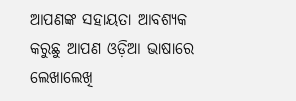ଆପଣଙ୍କ ସହାୟତା ଆବଶ୍ୟକ କରୁଛୁ ଆପଣ ଓଡ଼ିଆ ଭାଷାରେ ଲେଖାଲେଖି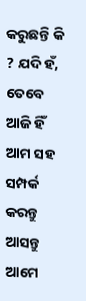କରୁଛନ୍ତି କି ? ଯଦି ହଁ, ତେବେ ଆଜି ହିଁ ଆମ ସହ ସମ୍ପର୍କ କରନ୍ତୁ ଆସନ୍ତୁ ଆମେ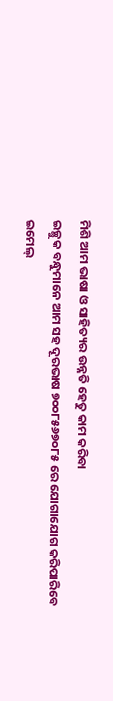ମିଶି ଆମ ଭାଷା ଓ ସାହିତ୍ୟର ଉନ୍ନତି ହେତୁ କାମ କରିବା
ଇଚ୍ଛୁକ ବନ୍ଧୁମାନେ ଆମ ସହ ଦୂରଭାଷ ୭୦୦୮୫୬୭୦୮୫ ରେ ଯୋଗାଯୋଗ କରିପାରିବେ
ଇମେଲ୍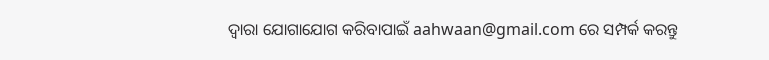ଦ୍ବାରା ଯୋଗାଯୋଗ କରିବାପାଇଁ aahwaan@gmail.com ରେ ସମ୍ପର୍କ କରନ୍ତୁ